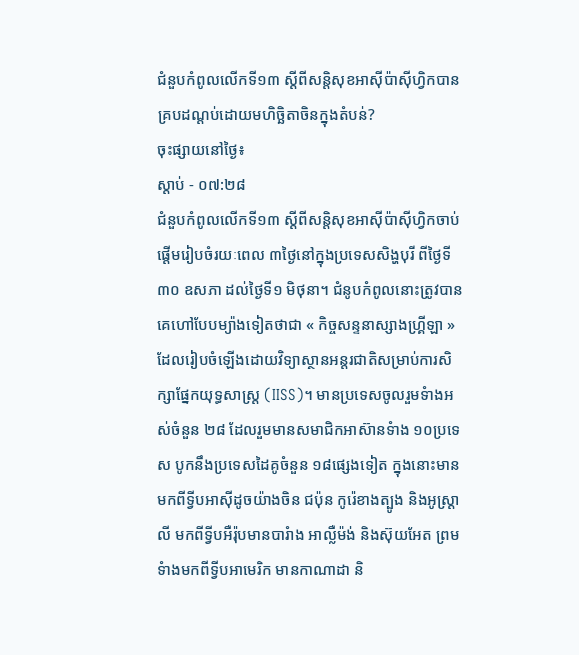ជំនួបកំពូលលើកទី១៣ ស្តីពីសន្តិសុខអាស៊ីប៉ាស៊ីហ្វិកបានគ្របដណ្តប់ដោយមហិច្ឆិតាចិនក្នុងតំបន់?
ចុះផ្សាយនៅថ្ងៃ៖
ស្តាប់ - ០៧:២៨
ជំនួបកំពូលលើកទី១៣ ស្តីពីសន្តិសុខអាស៊ីប៉ាស៊ីហ្វិកចាប់ផ្តើមរៀបចំរយៈពេល ៣ថ្ងៃនៅក្នុងប្រទេសសិង្ហបុរី ពីថ្ងៃទី៣០ ឧសភា ដល់ថ្ងៃទី១ មិថុនា។ ជំនូបកំពូលនោះត្រូវបានគេហៅបែបម្យ៉ាងទៀតថាជា « កិច្ចសន្ទនាស្សាងហ្គ្រីឡា » ដែលរៀបចំឡើងដោយវិទ្យាស្ថានអន្តរជាតិសម្រាប់ការសិក្សាផ្នែកយុទ្ធសាស្ត្រ (IISS)។ មានប្រទេសចូលរួមទំាងអស់ចំនួន ២៨ ដែលរួមមានសមាជិកអាស៊ានទំាង ១០ប្រទេស បូកនឹងប្រទេសដៃគូចំនួន ១៨ផ្សេងទៀត ក្នុងនោះមានមកពីទ្វីបអាស៊ីដូចយ៉ាងចិន ជប៉ុន កូរ៉េខាងត្បូង និងអូស្រ្តាលី មកពីទ្វីបអឺរ៉ុបមានបារំាង អាល្លឺម៉ង់ និងស៊ុយអែត ព្រមទំាងមកពីទ្វីបអាមេរិក មានកាណាដា និ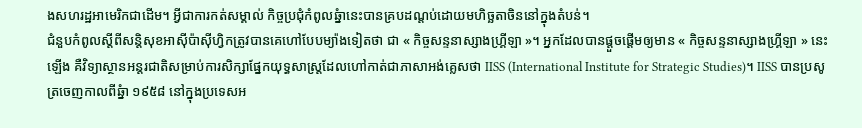ងសហរដ្ឋអាមេរិកជាដើម។ អ្វីជាការកត់សម្គាល់ កិច្ចប្រជុំកំពូលឆ្នំានេះបានគ្របដណ្តប់ដោយមហិច្ឆតាចិននៅក្នុងតំបន់។
ជំនួបកំពូលស្តីពីសន្តិសុខអាស៊ីប៉ាស៊ីហ្វិកត្រូវបានគេហៅបែបម្យ៉ាងទៀតថា ជា « កិច្ចសន្ទនាស្សាងហ្គ្រីឡា »។ អ្នកដែលបានផ្តួចផ្តើមឲ្យមាន « កិច្ចសន្ទនាស្សាងហ្គ្រីឡា » នេះឡើង គឺវិទ្យាស្ថានអន្តរជាតិសម្រាប់ការសិក្សាផ្នែកយុទ្ធសាស្រ្តដែលហៅកាត់ជាភាសាអង់គ្លេសថា IISS (International Institute for Strategic Studies)។ IISS បានប្រសូត្រចេញកាលពីឆ្នំា ១៩៥៨ នៅក្នុងប្រទេសអ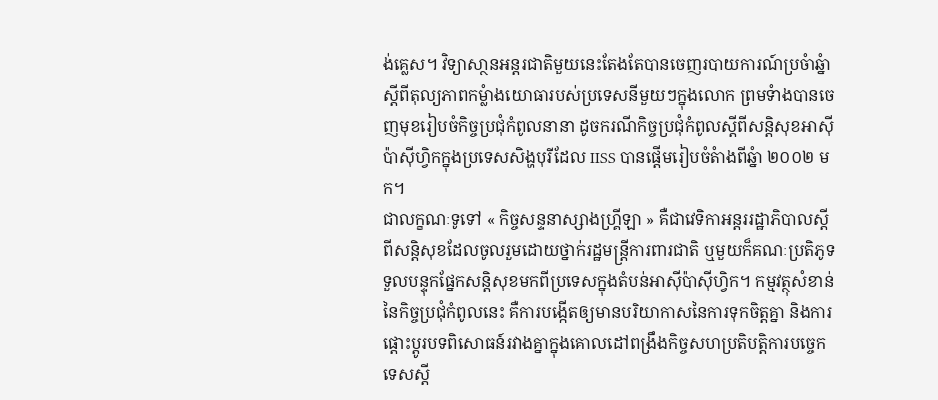ង់គ្លេស។ វិទ្យាសា្ថនអន្តរជាតិមួយនេះតែងតែបានចេញរបាយការណ៍ប្រចំាឆ្នំាស្តីពីតុល្យភាពកម្លំាងយោធារបស់ប្រទេសនីមួយៗក្នុងលោក ព្រមទំាងបានចេញមុខរៀបចំកិច្ចប្រជុំកំពូលនានា ដូចករណីកិច្ចប្រជុំកំពូលស្តីពីសន្តិសុខអាស៊ីប៉ាស៊ីហ្វិកក្នុងប្រទេសសិង្ហបុរីដែល IISS បានផ្តើមរៀបចំតំាងពីឆ្នំា ២០០២ មក។
ជាលក្ខណៈទូទៅ « កិច្ចសន្ទនាស្សាងហ្គ្រីឡា » គឺជាវេទិកាអន្តររដ្ឋាភិបាលស្តីពីសន្តិសុខដែលចូលរួមដោយថ្នាក់រដ្ឋមន្រ្តីការពារជាតិ ឬមួយក៏គណៈប្រតិភូទទួលបន្ទុកផ្នែកសន្តិសុខមកពីប្រទេសក្នុងតំបន់អាស៊ីប៉ាស៊ីហ្វិក។ កម្មវត្ថុសំខាន់នៃកិច្ចប្រជុំកំពូលនេះ គឺការបង្កើតឲ្យមានបរិយាកាសនៃការទុកចិត្តគ្នា និងការផ្តោះប្តូរបទពិសោធន៍រវាងគ្នាក្នុងគោលដៅពង្រឹងកិច្ចសហប្រតិបត្តិការបច្ចេកទេសស្តី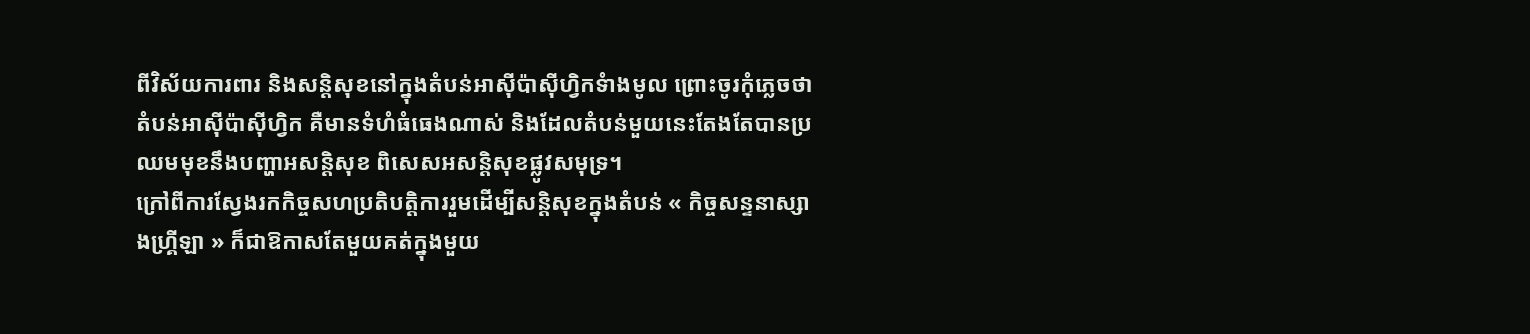ពីវិស័យការពារ និងសន្តិសុខនៅក្នុងតំបន់អាស៊ីប៉ាស៊ីហ្វិកទំាងមូល ព្រោះចូរកុំភ្លេចថា តំបន់អាស៊ីប៉ាស៊ីហ្វិក គឺមានទំហំធំធេងណាស់ និងដែលតំបន់មួយនេះតែងតែបានប្រឈមមុខនឹងបញ្ហាអសន្តិសុខ ពិសេសអសន្តិសុខផ្លូវសមុទ្រ។
ក្រៅពីការស្វែងរកកិច្ចសហប្រតិបត្តិការរួមដើម្បីសន្តិសុខក្នុងតំបន់ « កិច្ចសន្ទនាស្សាងហ្គ្រីឡា » ក៏ជាឱកាសតែមួយគត់ក្នុងមួយ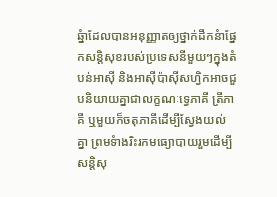ឆ្នំាដែលបានអនុញ្ញាតឲ្យថ្នាក់ដឹកនំាផ្នែកសន្តិសុខរបស់ប្រទេសនីមួយៗក្នុងតំបន់អាស៊ី និងអាស៊ីប៉ាស៊ីសហ្វិកអាចជួបនិយាយគ្នាជាលក្ខណៈទ្វេភាគី ត្រីភាគី ឬមួយក៏ចតុភាគីដើម្បីស្វែងយល់គ្នា ព្រមទំាងរិះរកមធ្យោបាយរួមដើម្បីសន្តិសុ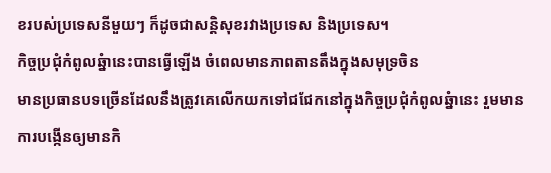ខរបស់ប្រទេសនីមួយៗ ក៏ដូចជាសន្តិសុខរវាងប្រទេស និងប្រទេស។
កិច្ចប្រជុំកំពូលឆ្នំានេះបានធ្វើឡើង ចំពេលមានភាពតានតឹងក្នុងសមុទ្រចិន
មានប្រធានបទច្រើនដែលនឹងត្រូវគេលើកយកទៅជជែកនៅក្នុងកិច្ចប្រជុំកំពូលឆ្នំានេះ រួមមាន ការបង្កើនឲ្យមានកិ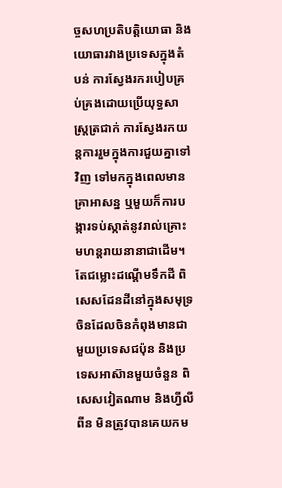ច្ចសហប្រតិបត្តិយោធា និងយោធារវាងប្រទេសក្នុងតំបន់ ការស្វែងរករបៀបគ្រប់គ្រងដោយប្រើយុទ្ធសាស្រ្តត្រជាក់ ការស្វែងរកយន្តការរួមក្នុងការជួយគ្នាទៅវិញ ទៅមកក្នុងពេលមានគ្រាអាសន្ន ឬមួយក៏ការបង្ការទប់ស្កាត់នូវរាល់គ្រោះមហន្តរាយនានាជាដើម។ តែជម្លោះដណ្តើមទឹកដី ពិសេសដែនដីនៅក្នុងសមុទ្រចិនដែលចិនកំពុងមានជាមួយប្រទេសជប៉ុន និងប្រទេសអាស៊ានមួយចំនួន ពិសេសវៀតណាម និងហ្វីលីពីន មិនត្រូវបានគេយកម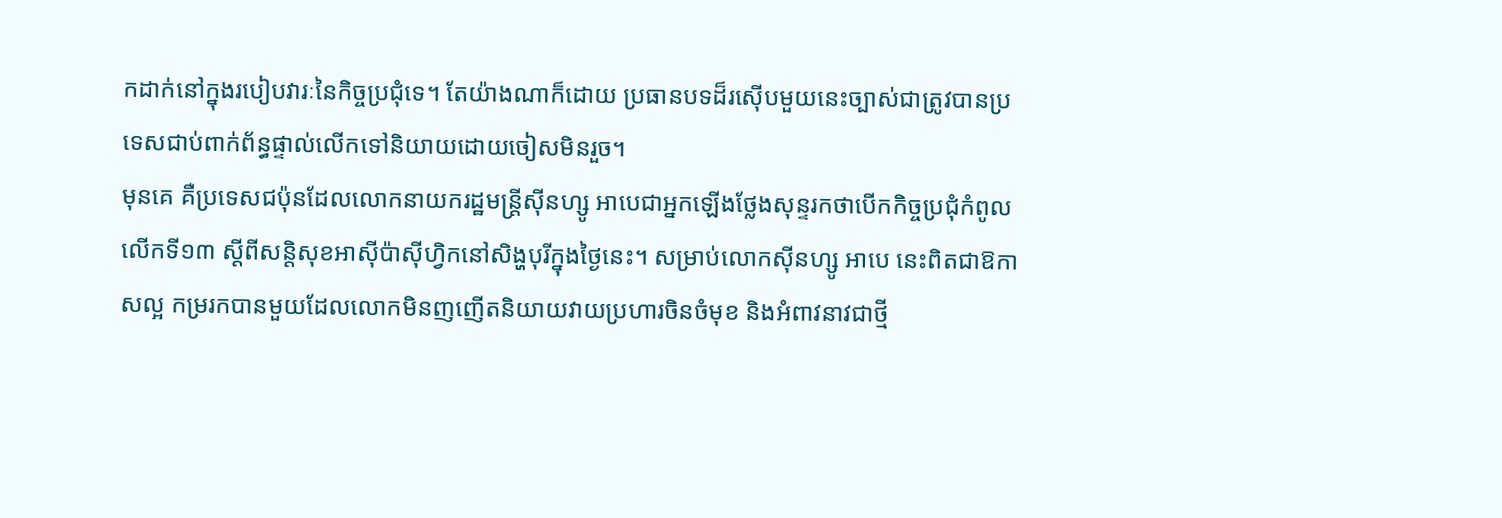កដាក់នៅក្នុងរបៀបវារៈនៃកិច្ចប្រជុំទេ។ តែយ៉ាងណាក៏ដោយ ប្រធានបទដ៏រស៊ើបមួយនេះច្បាស់ជាត្រូវបានប្រទេសជាប់ពាក់ព័ន្ធផ្ទាល់លើកទៅនិយាយដោយចៀសមិនរួច។
មុនគេ គឺប្រទេសជប៉ុនដែលលោកនាយករដ្ឋមន្រ្តីស៊ីនហ្សូ អាបេជាអ្នកឡើងថ្លែងសុន្ទរកថាបើកកិច្ចប្រជុំកំពូលលើកទី១៣ ស្តីពីសន្តិសុខអាស៊ីប៉ាស៊ីហ្វិកនៅសិង្ហបុរីក្នុងថ្ងៃនេះ។ សម្រាប់លោកស៊ីនហ្សូ អាបេ នេះពិតជាឱកាសល្អ កម្ររកបានមួយដែលលោកមិនញញើតនិយាយវាយប្រហារចិនចំមុខ និងអំពាវនាវជាថ្មី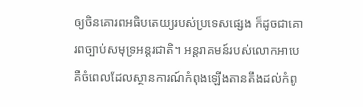ឲ្យចិនគោរពអធិបតេយ្យរបស់ប្រទេសផ្សេង ក៏ដូចជាគោរពច្បាប់សមុទ្រអន្តរជាតិ។ អន្តរាគមន៍របស់លោកអាបេ គឺចំពេលដែលស្ថានការណ៍កំពុងឡើងតានតឹងដល់កំពូ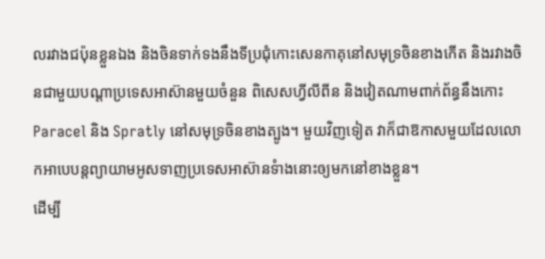លរវាងជប៉ុនខ្លួនឯង និងចិនទាក់ទងនឹងទីប្រជុំកោះសេនកាគុនៅសមុទ្រចិនខាងកើត និងរវាងចិនជាមួយបណ្តាប្រទេសអាស៊ានមួយចំនួន ពិសេសហ្វីលីពីន និងវៀតណាមពាក់ព័ន្ធនឹងកោះ Paracel និង Spratly នៅសមុទ្រចិនខាងត្បូង។ មួយវិញទៀត វាក៏ជាឱកាសមួយដែលលោកអាបេបន្តព្យាយាមអូសទាញប្រទេសអាស៊ានទំាងនោះឲ្យមកនៅខាងខ្លួន។
ដើម្បី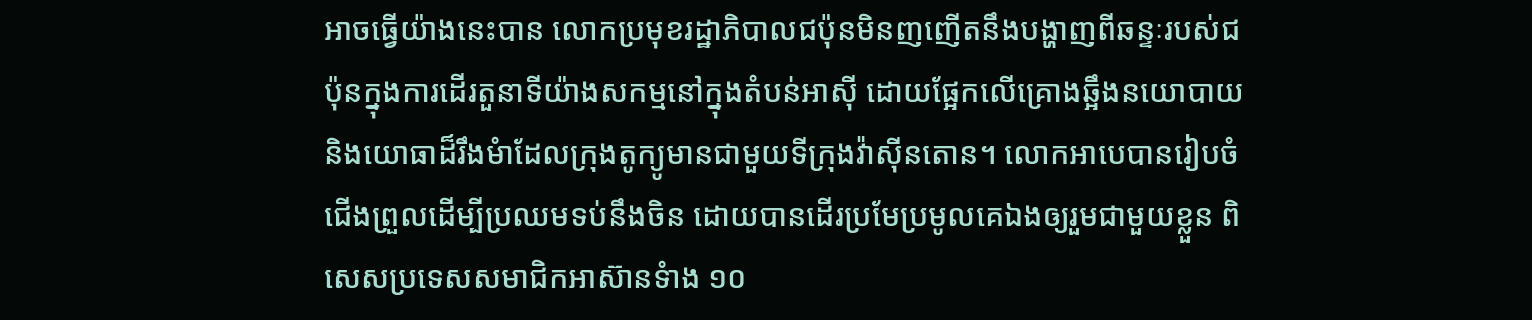អាចធ្វើយ៉ាងនេះបាន លោកប្រមុខរដ្ឋាភិបាលជប៉ុនមិនញញើតនឹងបង្ហាញពីឆន្ទៈរបស់ជប៉ុនក្នុងការដើរតួនាទីយ៉ាងសកម្មនៅក្នុងតំបន់អាស៊ី ដោយផ្អែកលើគ្រោងឆ្អឹងនយោបាយ និងយោធាដ៏រឹងមំាដែលក្រុងតូក្យូមានជាមួយទីក្រុងវ៉ាស៊ីនតោន។ លោកអាបេបានរៀបចំជើងព្រួលដើម្បីប្រឈមទប់នឹងចិន ដោយបានដើរប្រមែប្រមូលគេឯងឲ្យរួមជាមួយខ្លួន ពិសេសប្រទេសសមាជិកអាស៊ានទំាង ១០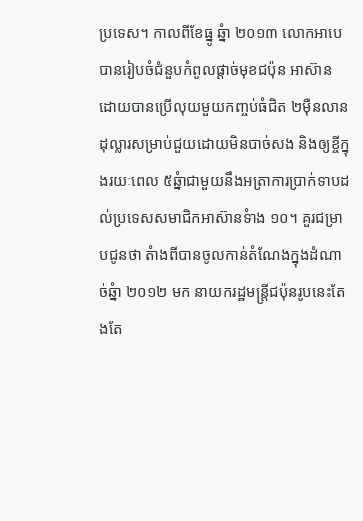ប្រទេស។ កាលពីខែធ្នូ ឆ្នំា ២០១៣ លោកអាបេបានរៀបចំជំនួបកំពូលផ្តាច់មុខជប៉ុន អាស៊ាន ដោយបានប្រើលុយមួយកញ្ចប់ធំជិត ២ម៉ឺនលានដុល្លារសម្រាប់ជួយដោយមិនបាច់សង និងឲ្យខ្ចីក្នុងរយៈពេល ៥ឆ្នំាជាមួយនឹងអត្រាការប្រាក់ទាបដល់ប្រទេសសមាជិកអាស៊ានទំាង ១០។ គួរជម្រាបជូនថា តំាងពីបានចូលកាន់តំណែងក្នុងដំណាច់ឆ្នំា ២០១២ មក នាយករដ្ឋមន្រ្តីជប៉ុនរូបនេះតែងតែ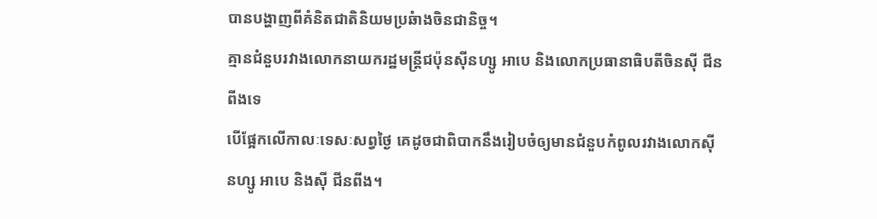បានបង្ហាញពីគំនិតជាតិនិយមប្រឆំាងចិនជានិច្ច។
គ្មានជំនួបរវាងលោកនាយករដ្ឋមន្រ្តីជប៉ុនស៊ីនហ្សូ អាបេ និងលោកប្រធានាធិបតីចិនស៊ី ជីនពីងទេ
បើផ្អែកលើកាលៈទេសៈសព្វថ្ងៃ គេដូចជាពិបាកនឹងរៀបចំឲ្យមានជំនួបកំពូលរវាងលោកស៊ីនហ្សូ អាបេ និងស៊ី ជីនពីង។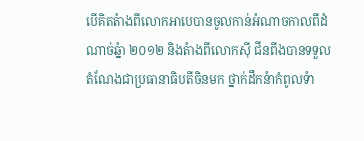បើគិតតំាងពីលោកអាបេបានចូលកាន់អំណាចកាលពីដំណាច់ឆ្នំា ២០១២ និងតំាងពីលោកស៊ី ជីនពីងបានទទួលតំណែងជាប្រធានាធិបតីចិនមក ថ្នាក់ដឹកនំាកំពូលទំា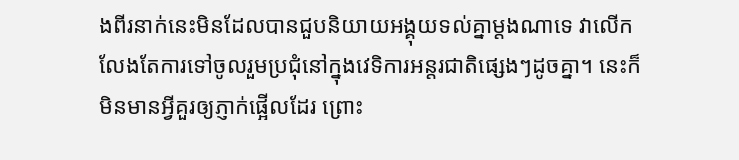ងពីរនាក់នេះមិនដែលបានជួបនិយាយអង្គុយទល់គ្នាម្តងណាទេ វាលើកលែងតែការទៅចូលរួមប្រជុំនៅក្នុងវេទិការអន្តរជាតិផ្សេងៗដូចគ្នា។ នេះក៏មិនមានអ្វីគួរឲ្យភ្ញាក់ផ្អើលដែរ ព្រោះ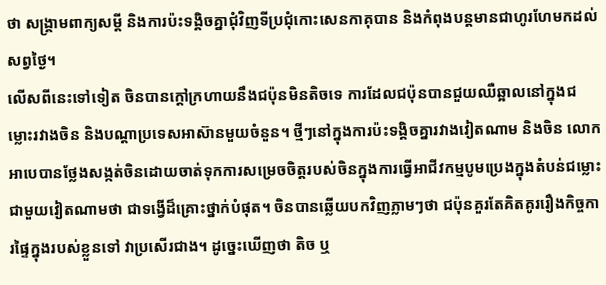ថា សង្រ្គាមពាក្យសម្តី និងការប៉ះទង្គិចគ្នាជុំវិញទីប្រជុំកោះសេនកាគុបាន និងកំពុងបន្តមានជាហូរហែមកដល់សព្វថ្ងៃ។
លើសពីនេះទៅទៀត ចិនបានក្តៅក្រហាយនឹងជប៉ុនមិនតិចទេ ការដែលជប៉ុនបានជួយឈឺឆ្អាលនៅក្នុងជម្លោះរវាងចិន និងបណ្តាប្រទេសអាស៊ានមួយចំនួន។ ថ្មីៗនៅក្នុងការប៉ះទង្គិចគ្នារវាងវៀតណាម និងចិន លោកអាបេបានថ្លែងសង្កត់ចិនដោយចាត់ទុកការសម្រេចចិត្តរបស់ចិនក្នុងការធ្វើអាជីវកម្មបូមប្រេងក្នុងតំបន់ជម្លោះជាមួយវៀតណាមថា ជាទង្វើដ៏គ្រោះថ្នាក់បំផុត។ ចិនបានឆ្លើយបកវិញភ្លាមៗថា ជប៉ុនគួរតែគិតគូររឿងកិច្ចការផ្ទៃក្នុងរបស់ខ្លួនទៅ វាប្រសើរជាង។ ដូច្នេះឃើញថា តិច ឬ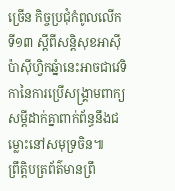ច្រើន កិច្ចប្រជុំកំពូលលើកទី១៣ ស្តីពីសន្តិសុខអាស៊ីប៉ាស៊ីហ្វិកឆ្នំានេះអាចជាវេទិកានៃការប្រើសង្រ្គាមពាក្យសម្តីដាក់គ្នាពាក់ព័ន្ធនឹងជម្លោះនៅសមុទ្រចិន៕
ព្រឹត្តិបត្រព័ត៌មានព្រឹ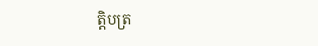ត្តិបត្រ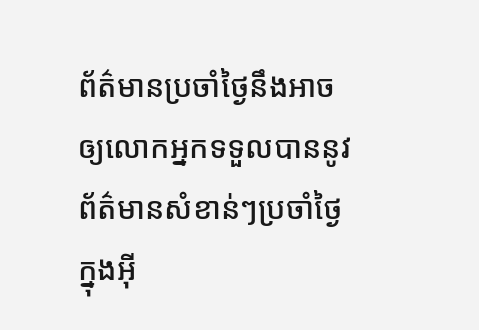ព័ត៌មានប្រចាំថ្ងៃនឹងអាចឲ្យលោកអ្នកទទួលបាននូវព័ត៌មានសំខាន់ៗប្រចាំថ្ងៃក្នុងអ៊ី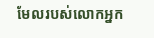មែលរបស់លោកអ្នក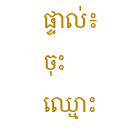ផ្ទាល់៖
ចុះឈ្មោះ